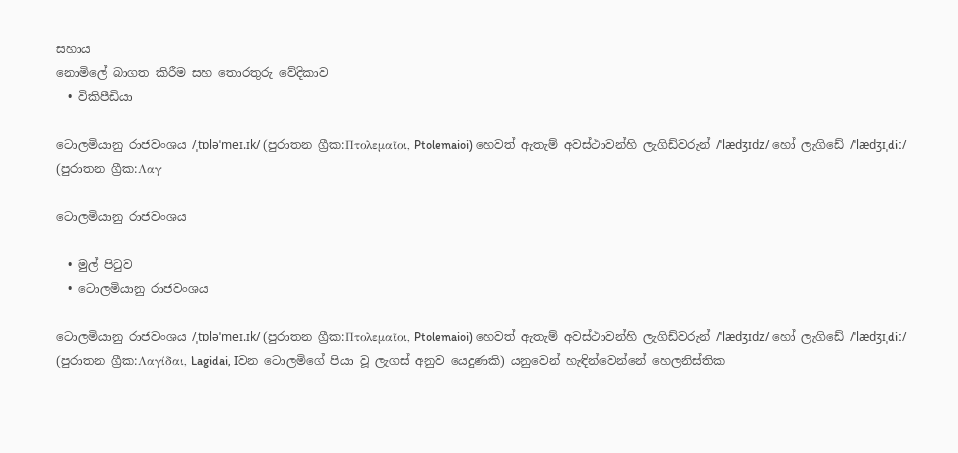සහාය
නොමිලේ බාගත කිරීම සහ තොරතුරු වේදිකාව
  • විකිපීඩියා

ටොලමියානු රාජවංශය /ˌtɒləˈmeɪ.ɪk/ (පුරාතන ග්‍රීක:Πτολεμαῖοι, Ptolemaioi) හෙවත් ඇතැම් අවස්ථාවන්හි ලැගිඩ්වරුන් /ˈlædʒɪdz/ හෝ ලැගිඩේ /ˈlædʒɪˌdiː/ (පුරාතන ග්‍රීක:Λαγ

ටොලමියානු රාජවංශය

  • මුල් පිටුව
  • ටොලමියානු රාජවංශය

ටොලමියානු රාජවංශය /ˌtɒləˈmeɪ.ɪk/ (පුරාතන ග්‍රීක:Πτολεμαῖοι, Ptolemaioi) හෙවත් ඇතැම් අවස්ථාවන්හි ලැගිඩ්වරුන් /ˈlædʒɪdz/ හෝ ලැගිඩේ /ˈlædʒɪˌdiː/ (පුරාතන ග්‍රීක:Λαγίδαι, Lagidai, Iවන ටොලමිගේ පියා වූ ලැගස් අනුව යෙදුණකි) යනුවෙන් හැඳින්වෙන්නේ හෙලනිස්තික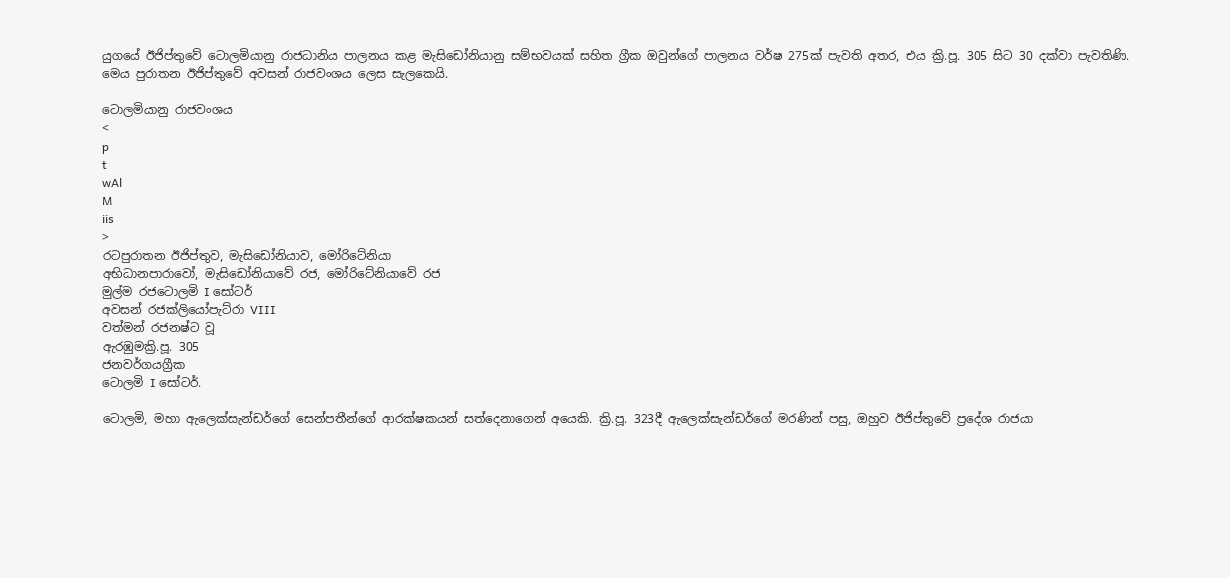යුගයේ ඊජිප්තුවේ ටොලමියානු රාජධානිය පාලනය කළ මැසිඩෝනියානු සම්භවයක් සහිත ග්‍රීක ඔවුන්ගේ පාලනය වර්ෂ 275ක් පැවති අතර, එය ක්‍රි.පූ. 305 සිට 30 දක්වා පැවතිණි. මෙය පුරාතන ඊජිප්තුවේ අවසන් රාජවංශය ලෙස සැලකෙයි.

ටොලමියානු රාජවංශය
<
p
t
wAl
M
iis
>
ර‍ටපුරාතන ඊජිප්තුව, මැසිඩෝනියාව, මෝරිටේනියා
අභිධානපාරාවෝ, මැසිඩෝනියාවේ රජ, මෝරිටේනියාවේ රජ
මුල්ම රජටොලමි I සෝටර්
අවසන් රජක්ලියෝපැට්රා VIII
වත්මන් රජනෂ්ට වූ
ඇරඹුමක්‍රි.පූ. 305
ජනවර්ගයග්‍රීක
ටොලමි I සෝටර්.

ටොලමි, මහා ඇලෙක්සැන්ඩර්ගේ සෙන්පතීන්ගේ ආරක්ෂකයන් සත්දෙනාගෙන් අයෙකි. ක්‍රි.පූ. 323දී ඇලෙක්සැන්ඩර්ගේ මරණින් පසු, ඔහුව ඊජිප්තුවේ ප්‍රදේශ රාජයා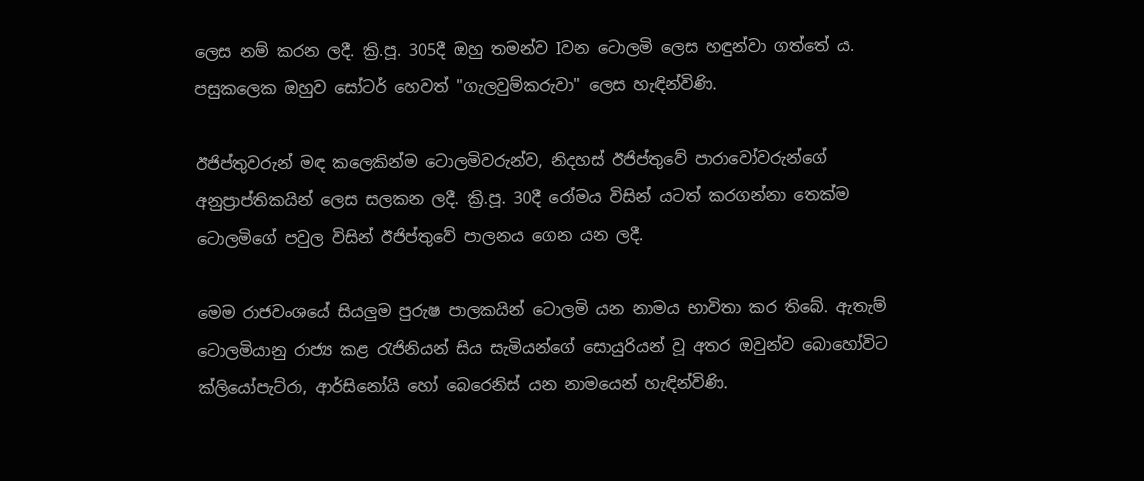ලෙස නම් කරන ලදී. ක්‍රි.පූ. 305දී ඔහු තමන්ව Iවන ටොලමි ලෙස හඳුන්වා ගත්තේ ය. පසුකලෙක ඔහුව සෝටර් හෙවත් "ගැලවුම්කරුවා" ලෙස හැඳින්විණි.

ඊජිප්තුවරුන් මඳ කලෙකින්ම ටොලමිවරුන්ව, නිදහස් ඊජිප්තුවේ පාරාවෝවරුන්ගේ අනුප්‍රාප්තිකයින් ලෙස සලකන ලදී. ක්‍රි.පූ. 30දී රෝමය විසින් යටත් කරගන්නා තෙක්ම ටොලමිගේ පවුල විසින් ඊජිප්තුවේ පාලනය ගෙන යන ලදී.

මෙම රාජවංශයේ සියලුම පුරුෂ පාලකයින් ටොලමි යන නාමය භාවිතා කර තිබේ. ඇතැම් ටොලමියානු රාජ්‍ය කළ රැජිනියන් සිය සැමියන්ගේ සොයුරියන් වූ අතර ඔවුන්ව බොහෝවිට ක්ලියෝපැට්රා, ආර්සිනෝයි හෝ බෙරෙනිස් යන නාමයෙන් හැඳින්විණි.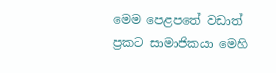මෙම පෙළපතේ වඩාත් ප්‍රකට සාමාජිකයා මෙහි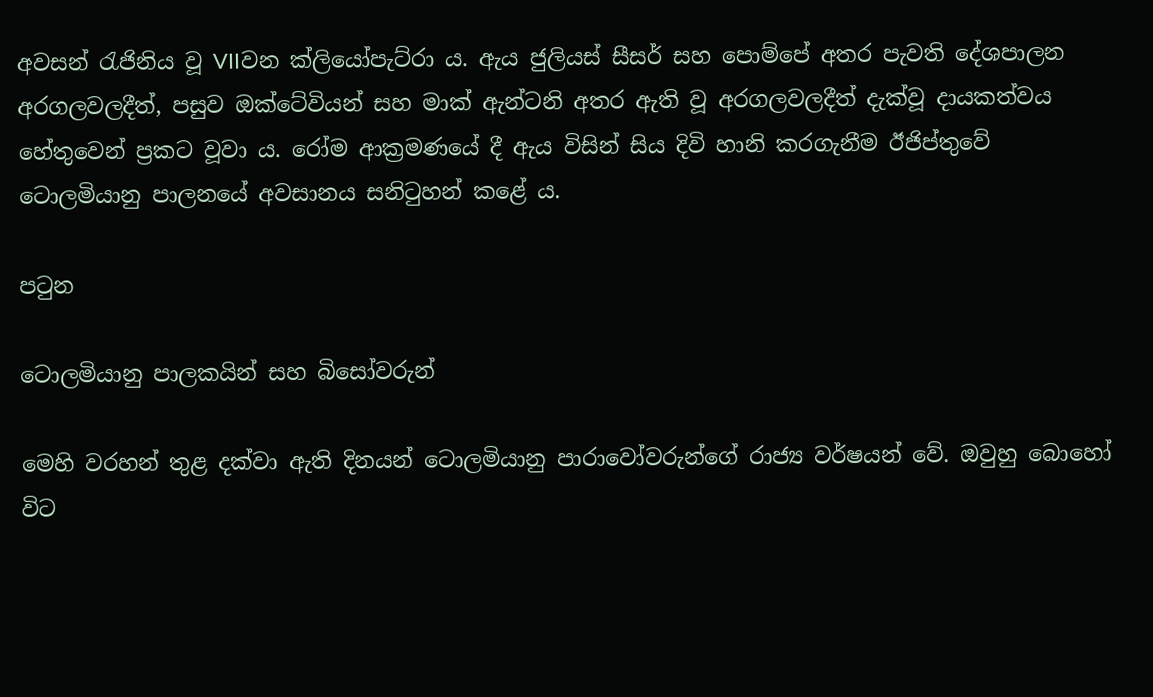අවසන් රැජිනිය වූ VIIවන ක්ලියෝපැට්රා ය. ඇය ජුලියස් සීසර් සහ පොම්පේ අතර පැවති දේශපාලන අරගලවලදීත්, පසුව ඔක්ටේවියන් සහ මාක් ඇන්ටනි අතර ඇති වූ අරගලවලදීත් දැක්වූ දායකත්වය හේතුවෙන් ප්‍රකට වූවා ය. රෝම ආක්‍රමණයේ දී ඇය විසින් සිය දිවි හානි කරගැනීම ඊජිප්තුවේ ටොලමියානු පාලනයේ අවසානය සනිටුහන් කළේ ය.

පටුන

ටොලමියානු පාලකයින් සහ බිසෝවරුන්

මෙහි වරහන් තුළ දක්වා ඇති දිනයන් ටොලමියානු පාරාවෝවරුන්ගේ රාජ්‍ය වර්ෂයන් වේ. ඔවුහු බොහෝ විට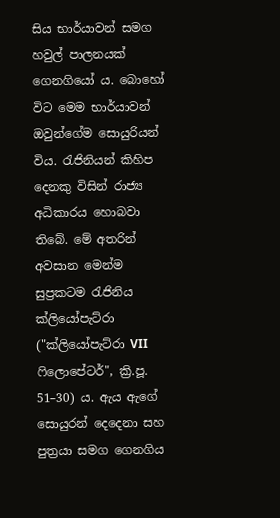සිය භාර්යාවන් සමග හවුල් පාලනයක් ගෙනගියෝ ය. බොහෝ විට මෙම භාර්යාවන් ඔවුන්ගේම සොයුරියන් විය. රැජිනියන් කිහිප දෙනකු විසින් රාජ්‍ය අධිකාරය හොබවා තිබේ. මේ අතරින් අවසාන මෙන්ම සුප්‍රකටම රැජිනිය ක්ලියෝපැට්රා ("ක්ලියෝපැට්රා VII ෆිලොපේටර්", ක්‍රි.පූ. 51–30) ය. ඇය ඇගේ සොයුරන් දෙදෙනා සහ පුත්‍රයා සමග ගෙනගිය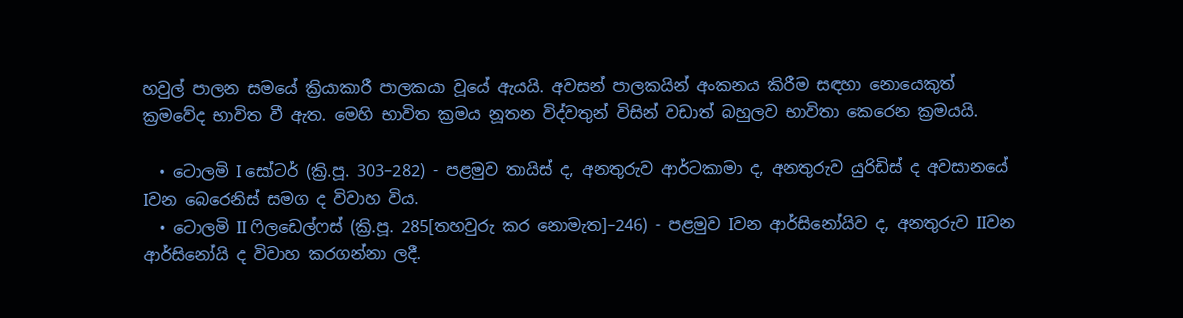හවුල් පාලන සමයේ ක්‍රියාකාරී පාලකයා වූයේ ඇයයි. අවසන් පාලකයින් අංකනය කිරීම සඳහා නොයෙකුත් ක්‍රමවේද භාවිත වී ඇත. මෙහි භාවිත ක්‍රමය නූතන විද්වතුන් විසින් වඩාත් බහුලව භාවිතා කෙරෙන ක්‍රමයයි.

  • ටොලමි I සෝටර් (ක්‍රි.පූ. 303–282) - පළමුව තායිස් ද, අනතුරුව ආර්ටකාමා ද, අනතුරුව යුරිඩිස් ද අවසානයේ Iවන බෙරෙනිස් සමග ද විවාහ විය.
  • ටොලමි II ෆිලඩෙල්ෆස් (ක්‍රි.පූ. 285[තහවුරු කර නොමැත]–246) - පළමුව Iවන ආර්සිනෝයිව ද, අනතුරුව IIවන ආර්සිනෝයි ද විවාහ කරගන්නා ලදී.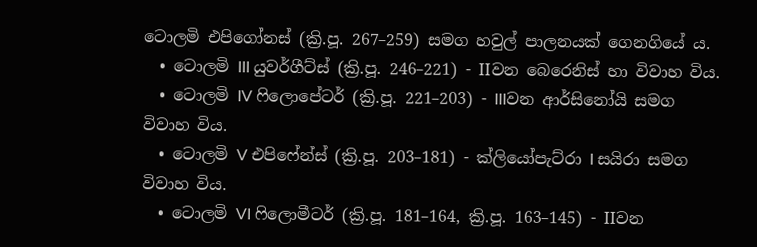ටොලමි එපිගෝනස් (ක්‍රි.පූ. 267–259) සමග හවුල් පාලනයක් ගෙනගියේ ය.
  • ටොලමි III යුවර්ගීට්ස් (ක්‍රි.පූ. 246–221) - IIවන බෙරෙනිස් හා විවාහ විය.
  • ටොලමි IV ෆිලොපේටර් (ක්‍රි.පූ. 221–203) - IIIවන ආර්සිනෝයි සමග විවාහ විය.
  • ටොලමි V එපිෆේන්ස් (ක්‍රි.පූ. 203–181) - ක්ලියෝපැට්රා I සයිරා සමග විවාහ විය.
  • ටොලමි VI ෆිලොමීටර් (ක්‍රි.පූ. 181–164, ක්‍රි.පූ. 163–145) - IIවන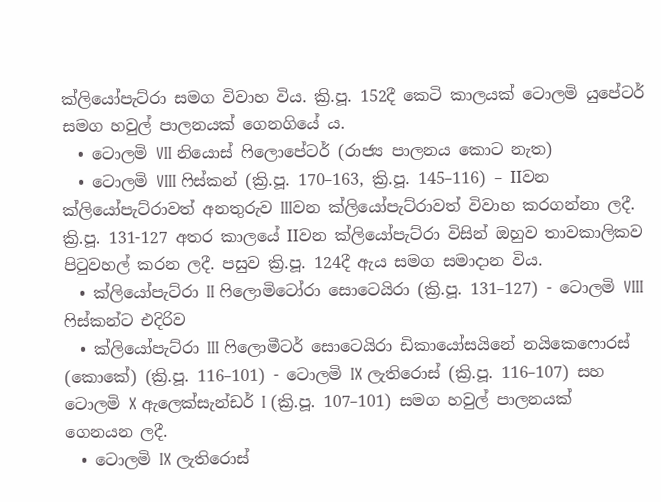ක්ලියෝපැට්රා සමග විවාහ විය. ක්‍රි.පූ. 152දී කෙටි කාලයක් ටොලමි යුපේටර් සමග හවුල් පාලනයක් ගෙනගියේ ය.
  • ටොලමි VII නියොස් ෆිලොපේටර් (රාජ්‍ය පාලනය කොට නැත)
  • ටොලමි VIII ෆිස්කන් (ක්‍රි.පූ. 170–163, ක්‍රි.පූ. 145–116) – IIවන ක්ලියෝපැට්රාවත් අනතුරුව IIIවන ක්ලියෝපැට්රාවත් විවාහ කරගන්නා ලදී. ක්‍රි.පූ. 131-127 අතර කාලයේ IIවන ක්ලියෝපැට්රා විසින් ඔහුව තාවකාලිකව පිටුවහල් කරන ලදී. පසුව ක්‍රි.පූ. 124දී ඇය සමග සමාදාන විය.
  • ක්ලියෝපැට්රා II ෆිලොමිටෝරා සොටෙයිරා (ක්‍රි.පූ. 131–127) - ටොලමි VIII ෆිස්කන්ට එදිරිව
  • ක්ලියෝපැට්රා III ෆිලොමීටර් සොටෙයිරා ඩිකායෝසයිනේ නයිකෙෆොරස් (කොකේ) (ක්‍රි.පූ. 116–101) - ටොලමි IX ලැතිරොස් (ක්‍රි.පූ. 116–107) සහ ටොලමි X ඇලෙක්සැන්ඩර් I (ක්‍රි.පූ. 107–101) සමග හවුල් පාලනයක් ගෙනයන ලදී.
  • ටොලමි IX ලැතිරොස්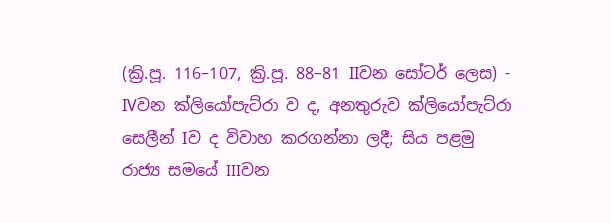(ක්‍රි.පූ. 116–107, ක්‍රි.පූ. 88–81 IIවන සෝටර් ලෙස) - IVවන ක්ලියෝපැට්රා ව ද, අනතුරුව ක්ලියෝපැට්රා සෙලීන් Iව ද විවාහ කරගන්නා ලදී; සිය පළමු රාජ්‍ය සමයේ IIIවන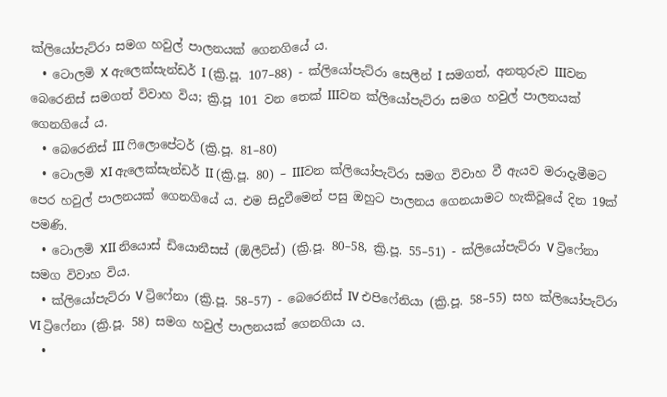ක්ලියෝපැට්රා සමග හවුල් පාලනයක් ගෙනගියේ ය.
  • ටොලමි X ඇලෙක්සැන්ඩර් I (ක්‍රි.පූ. 107–88) - ක්ලියෝපැට්රා සෙලීන් I සමගත්, අනතුරුව ‍IIIවන බෙරෙනිස් සමගත් විවාහ විය; ක්‍රි.පූ 101 වන තෙක් IIIවන ක්ලියෝපැට්රා සමග හවුල් පාලනයක් ගෙනගියේ ය.
  • බෙරෙනිස් III ෆිලොපේටර් (ක්‍රි.පූ. 81–80)
  • ටොලමි XI ඇලෙක්සැන්ඩර් II (ක්‍රි.පූ‍. 80) – IIIවන ක්ලියෝපැට්රා සමග විවාහ වී ඇයව මරාදැමීමට පෙර හවුල් පාලනයක් ගෙනගියේ ය. එම සිදුවීමෙන් පසු ඔහුට පාලනය ගෙනයාමට හැකිවූයේ දින 19ක් පමණි.
  • ටොලමි XII නියොස් ඩියොනීසස් (ඕලීට්ස්) (ක්‍රි.පූ. 80–58, ක්‍රි.පූ. 55–51) - ක්ලියෝපැට්රා V ට්‍රිෆේනා සමග විවාහ විය.
  • ක්ලියෝපැට්රා V ට්‍රිෆේනා (ක්‍රි.පූ. 58–57) - බෙරෙනිස් IV එපිෆේනියා (ක්‍රි.පූ. 58–55) සහ ක්ලියෝපැට්රා VI ට්‍රිෆේනා (ක්‍රි.පූ. 58) සමග හවුල් පාලනයක් ගෙනගියා ය.
  •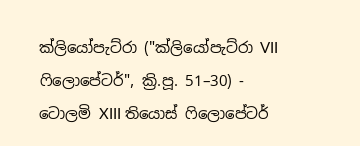ක්ලියෝපැට්රා ("ක්ලියෝපැට්රා VII ෆිලොපේටර්", ක්‍රි.පූ. 51–30) - ටොලමි XIII තියොස් ෆිලොපේටර්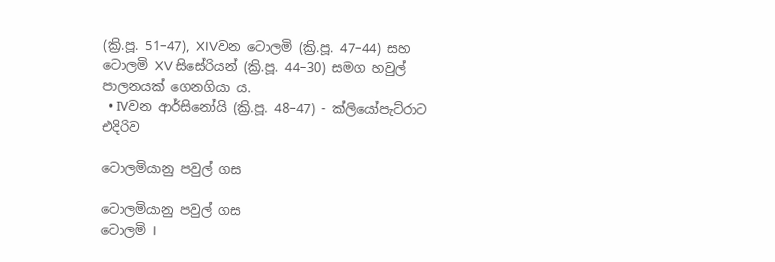(ක්‍රි.පූ. 51–47), XIVවන ටොලමි (ක්‍රි.පූ. 47–44) සහ ටොලමි XV සිසේරියන් (ක්‍රි.පූ. 44–30) සමග හවුල් පාලනයක් ගෙනගියා ය.
  • IVවන ආර්සිනෝයි (ක්‍රි.පූ. 48–47) - ක්ලියෝපැට්රාට එදිරිව

ටොලමියානු පවුල් ගස

ටොලමියානු පවුල් ගස
ටොලමි I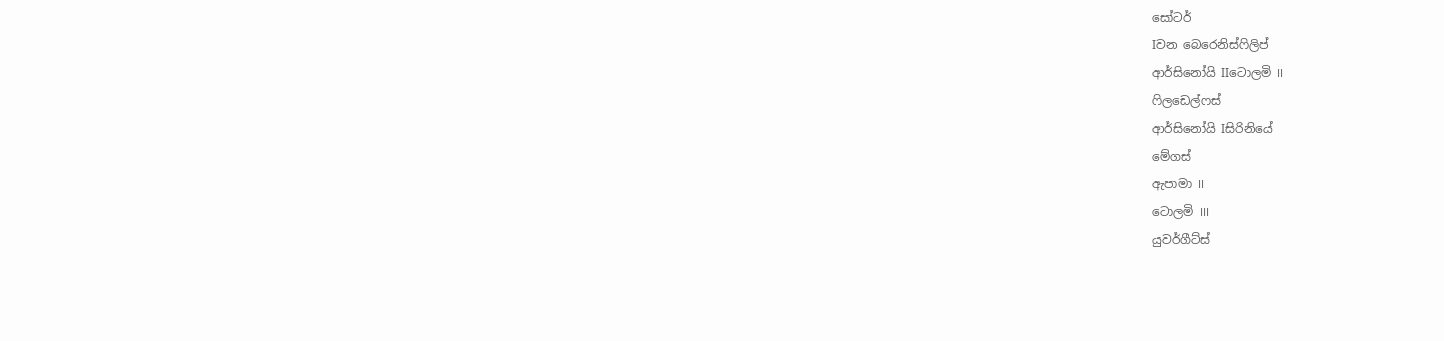සෝටර්
Iවන බෙරෙනිස්ෆිලිප්
ආර්සිනෝයි IIටොලමි II
ෆිලඩෙල්ෆස්
ආර්සිනෝයි Iසිරිනියේ
මේගස්
ඇපාමා II
ටොලමි III
යුවර්ගීට්ස්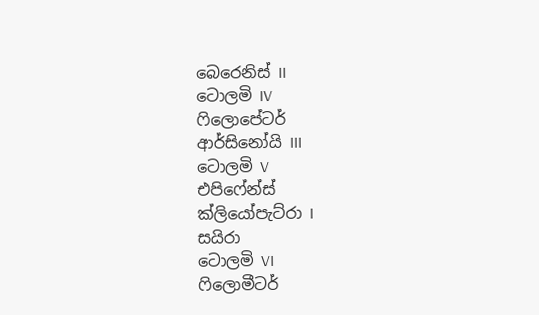බෙරෙනිස් II
ටොලමි IV
ෆිලොපේටර්
ආර්සිනෝයි III
ටොලමි V
එපිෆේන්ස්
ක්ලියෝපැට්රා I
සයිරා
ටොලමි VI
ෆිලොමීටර්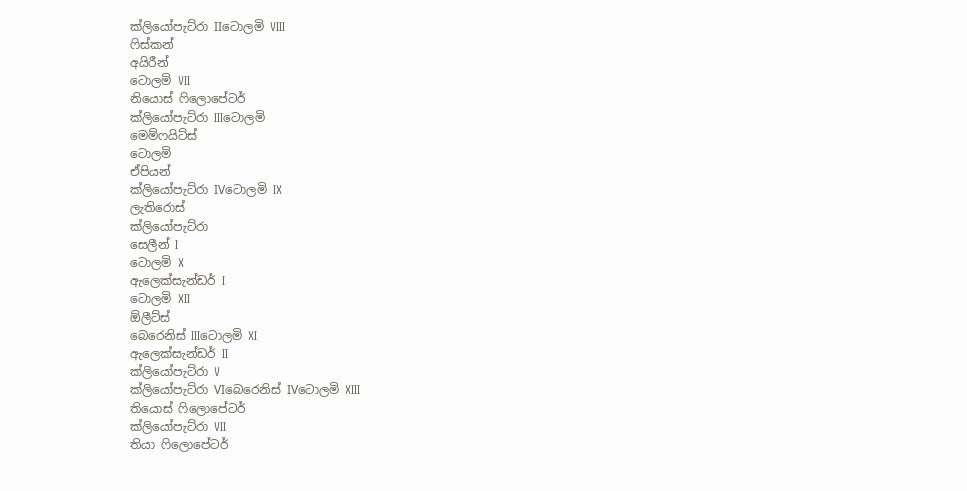ක්ලියෝපැට්රා IIටොලමි VIII
ෆිස්කන්
අයිරීන්
ටොලමි VII
නියොස් ෆිලොපේටර්
ක්ලියෝපැට්රා IIIටොලමි
මෙම්ෆයිට්ස්
ටොලමි
ඒපියන්
ක්ලියෝපැට්රා IVටොලමි IX
ලැතිරොස්
ක්ලියෝපැ‍ට්රා
සෙලීන් I
ටොලමි X
ඇලෙක්සැන්ඩර් I
ටොලමි XII
ඕලීට්ස්
බෙරෙනිස් IIIටොලමි XI
ඇලෙක්සැන්ඩර් II
ක්ලියෝපැට්රා V
ක්ලියෝපැට්රා VIබෙරෙනිස් IVටොලමි XIII
තියොස් ෆිලොපේටර්
ක්ලියෝපැට්රා VII
තියා ෆිලොපේටර්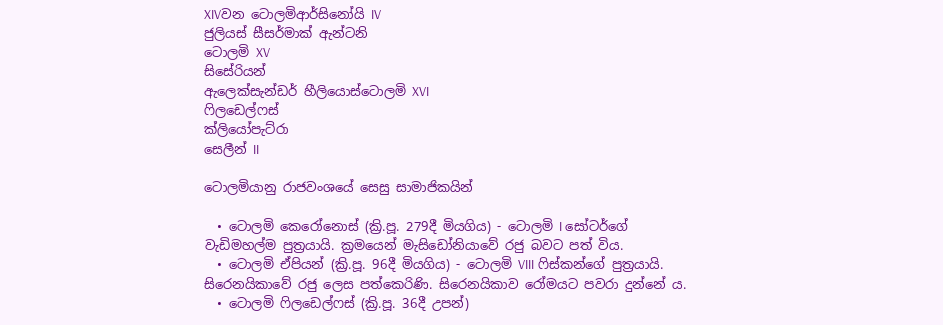XIVවන ටොලමිආර්සිනෝයි IV
ජුලියස් සීසර්මාක් ඇන්ටනි
ටොලමි XV
සිසේරියන්
ඇලෙක්සැන්ඩර් හීලියොස්ටොලමි XVI
ෆිලඩෙල්ෆස්
ක්ලියෝපැට්රා
සෙලීන් II

ටොලමියානු රාජවංශයේ සෙසු සාමාජිකයින්

  • ටොලමි කෙරෝනොස් (ක්‍රි.පූ. 279දී මියගිය) - ටොලමි I සෝටර්ගේ වැඩිමහල්ම පුත්‍රයායි. ක්‍රමයෙන් මැසිඩෝනියාවේ රජු බවට පත් විය.
  • ටොලමි ඒපියන් (ක්‍රි.පූ. 96දී මියගිය) - ටොලමි VIII ෆිස්කන්ගේ පුත්‍රයායි. සිරෙනයිකාවේ රජු ලෙස පත්කෙරිණි. සිරෙනයිකාව රෝමයට පවරා දුන්නේ ය.
  • ටොලමි ෆිලඩෙල්ෆස් (ක්‍රි.පූ. 36දී උපන්)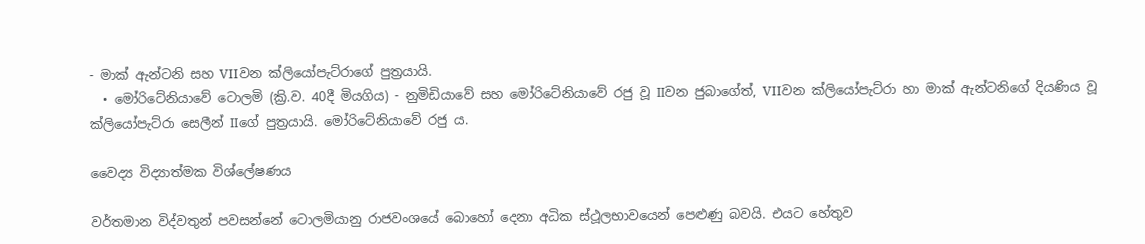- මාක් ඇන්ටනි සහ VIIවන ක්ලියෝපැට්රාගේ පුත්‍රයායි.
  • මෝරිටේනියාවේ ටොලමි (ක්‍රි.ව. 40දී මියගිය) - නුමිඩියාවේ සහ මෝරිටේනියාවේ රජු වූ IIවන ජුබාගේත්, VIIවන ක්ලියෝපැට්රා හා මාක් ඇන්ටනිගේ දියණිය වූ ක්ලියෝපැට්රා සෙලීන් IIගේ පුත්‍රයායි. මෝරිටේනියාවේ රජු ය.

වෛද්‍ය විද්‍යාත්මක විශ්ලේෂණය

වර්තමාන විද්වතුන් පවසන්නේ ටොලමියානු රාජවංශයේ බොහෝ දෙනා අධික ස්ථූලභාවයෙන් පෙළුණු බවයි. එයට හේතුව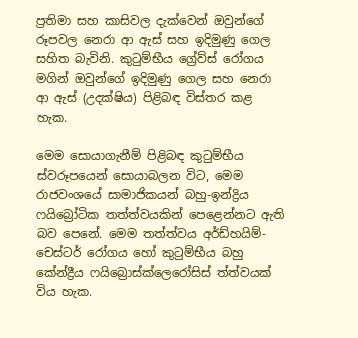ප්‍රතිමා සහ කාසිවල දැක්වෙන් ඔවුන්ගේ රූපවල නෙරා ආ ඇස් සහ ඉදිමුණු ගෙල සහිත බැවිනි. කුටුම්භීය ග්‍රේව්ස් රෝගය මගින් ඔවුන්ගේ ඉදිමුණු ගෙල සහ නෙරා ආ ඇස් (උදක්ෂිය) පිළිබඳ විස්තර කළ හැක.

මෙම සොයාගැනීම් පිළිබඳ කුටුම්භීය ස්වරූපයෙන් සොයාබලන විට, මෙම රාජවංශයේ සාමාජිකයන් බහු-ඉන්ද්‍රිය ෆයිබ්‍රෝටික තත්ත්වයකින් පෙළෙන්නට ඇති බව පෙනේ. මෙම තත්ත්වය අර්ඩ්හයිම්-චෙස්ටර් රෝගය හෝ කුටුම්භීය බහු කේන්ද්‍රීය ෆයිබ්‍රොස්‍ක්ලෙරෝසිස් ත්ත්වයක් විය හැක.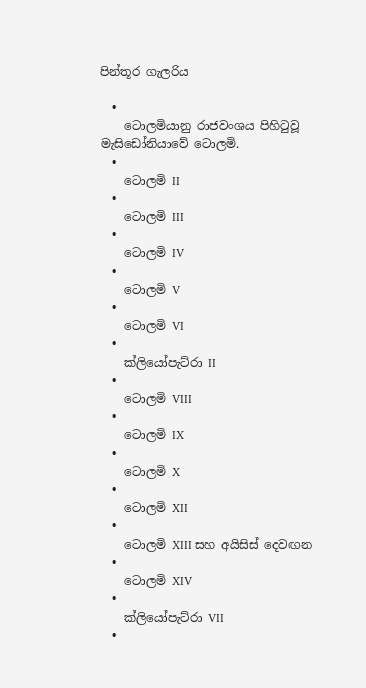පින්තූර ගැලරිය

  •
    ටොලමියානු රාජවංශය පිහිටුවූ මැසිඩෝනියාවේ ටොලමි.
  •
    ටොලමි II
  •
    ටොලමි III
  •
    ටොලමි IV
  •
    ටොලමි V
  •
    ටොලමි VI
  •
    ක්ලියෝපැට්රා II
  •
    ටොලමි VIII
  •
    ටොලමි IX
  •
    ටොලමි X
  •
    ටොලමි XII
  •
    ටොලමි XIII සහ අයිසිස් දෙවඟන
  •
    ටොලමි XIV
  •
    ක්ලියෝපැට්රා VII
  •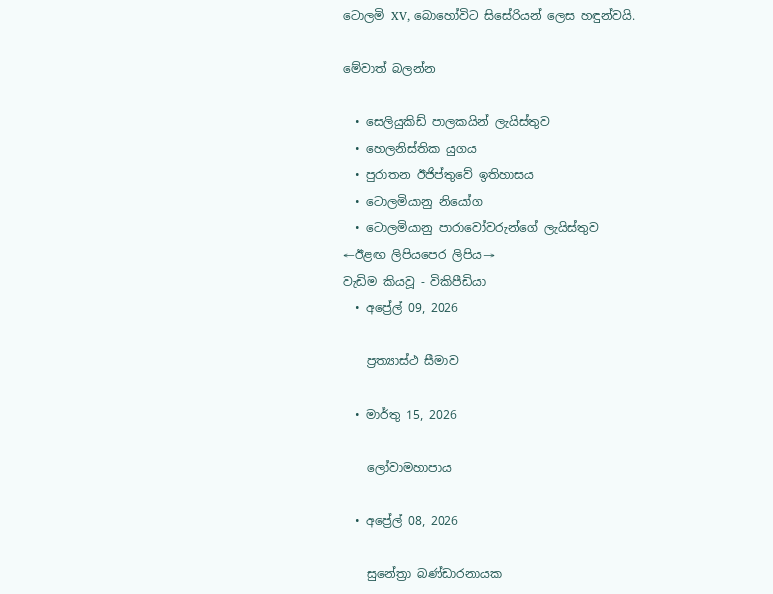ටොලමි XV, බොහෝවිට සිසේරියන් ලෙස හඳුන්වයි.

මේවාත් බලන්න

  • සෙලියුකිඩ් පාලකයින් ලැයිස්තුව
  • හෙලනිස්තික යුගය
  • පුරාතන ඊජිප්තුවේ ඉතිහාසය
  • ටොලමියානු නියෝග
  • ටොලමියානු පාරාවෝවරුන්ගේ ලැයිස්තුව
←ඊළඟ ලිපියපෙර ලිපිය→
වැඩිම කියවූ - විකිපීඩියා
  • අප්‍රේල් 09, 2026

    ප්‍රත්‍යාස්ථ සීමාව

  • මාර්තු 15, 2026

    ලෝවාමහාපාය

  • අප්‍රේල් 08, 2026

    සුනේත්‍රා බණ්ඩාරනායක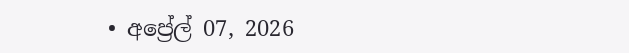• අප්‍රේල් 07, 2026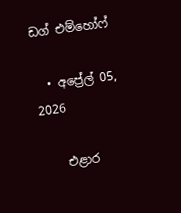ඩග් එම්හෝෆ්

  • අප්‍රේල් 05, 2026

    එළාර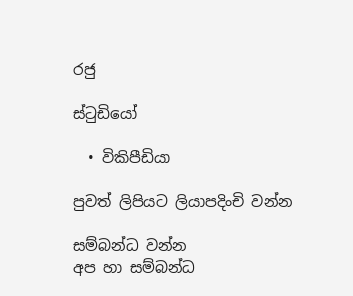රජු

ස්ටුඩියෝ

  • විකිපීඩියා

පුවත් ලිපියට ලියාපදිංචි වන්න

සම්බන්ධ වන්න
අප හා සම්බන්ධ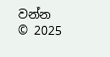වන්න
© 2025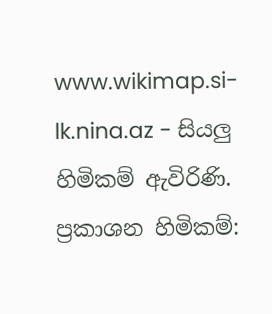www.wikimap.si-lk.nina.az - සියලු හිමිකම් ඇවිරිණි.
ප්‍රකාශන හිමිකම්: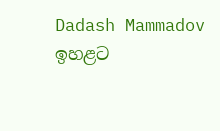Dadash Mammadov
ඉහළට